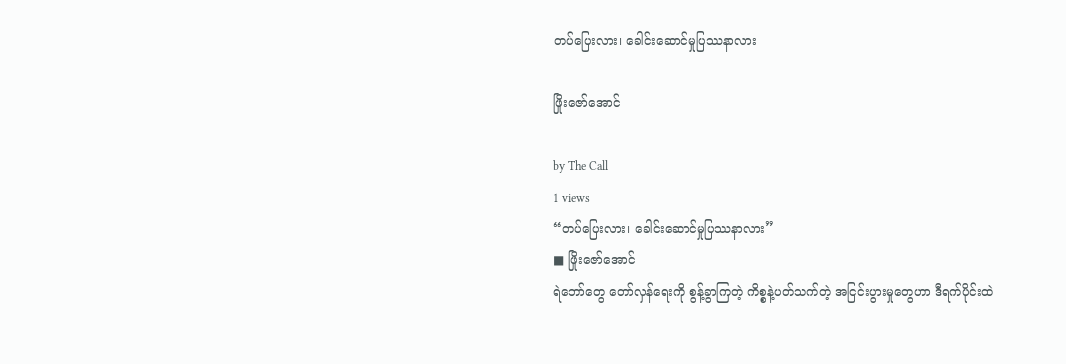တပ်ပြေးလား၊ ခေါင်းဆောင်မှုပြဿနာလား

ဖြိုးဇော်အောင်

by The Call
1 views
“တပ်ပြေးလား၊ ခေါင်းဆောင်မှုပြဿနာလား”
■ ဖြိုးဇော်အောင်
ရဲဘော်တွေ တော်လှန်ရေးကို စွန့်ခွာကြတဲ့ ကိစ္စနဲ့ပတ်သက်တဲ့ အငြင်းပွားမှုတွေဟာ ဒီရက်ပိုင်းထဲ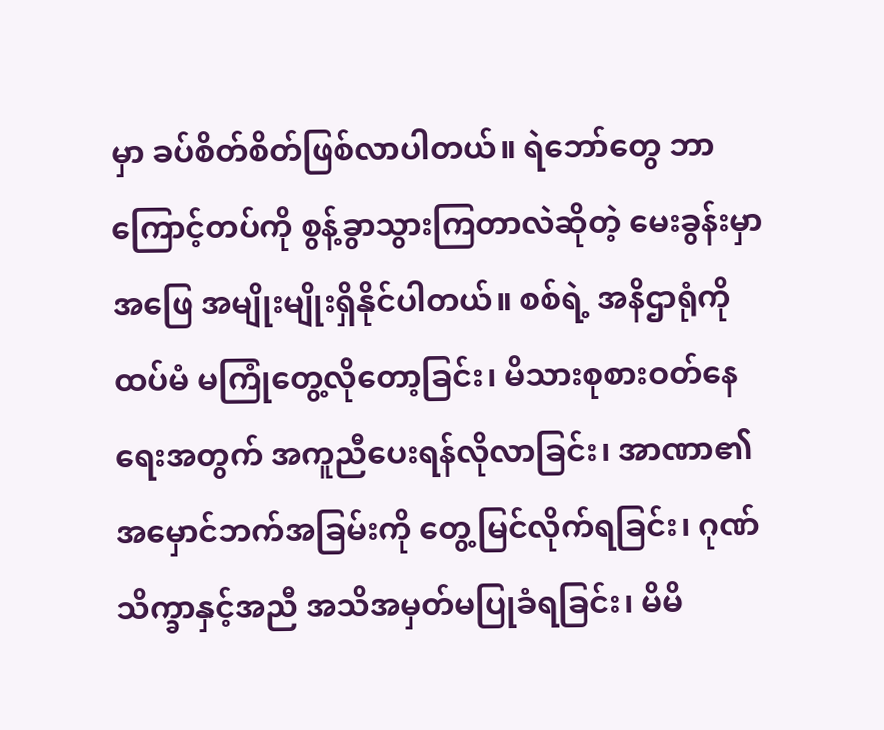မှာ ခပ်စိတ်စိတ်ဖြစ်လာပါတယ်။ ရဲဘော်တွေ ဘာကြောင့်တပ်ကို စွန့်ခွာသွားကြတာလဲဆိုတဲ့ မေးခွန်းမှာ အဖြေ အမျိုးမျိုးရှိနိုင်ပါတယ်။ စစ်ရဲ့ အနိဌာရုံကို ထပ်မံ မကြုံတွေ့လိုတော့ခြင်း၊ မိသားစုစားဝတ်နေရေးအတွက် အကူညီပေးရန်လိုလာခြင်း၊ အာဏာ၏ အမှောင်ဘက်အခြမ်းကို တွေ့မြင်လိုက်ရခြင်း၊ ဂုဏ်သိက္ခာနှင့်အညီ အသိအမှတ်မပြုခံရခြင်း၊ မိမိ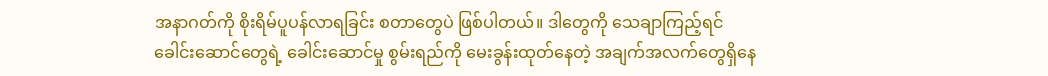အနာဂတ်ကို စိုးရိမ်ပူပန်လာရခြင်း စတာတွေပဲ ဖြစ်ပါတယ်။ ဒါတွေကို သေချာကြည့်ရင် ခေါင်းဆောင်တွေရဲ့ ခေါင်းဆောင်မှု စွမ်းရည်ကို မေးခွန်းထုတ်နေတဲ့ အချက်အလက်တွေရှိနေ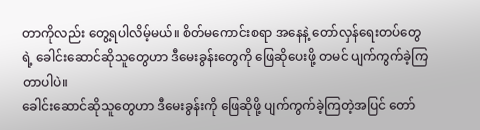တာကိုလည်း တွေ့ရပါလိမ့်မယ်။ စိတ်မကောင်းစရာ အနေနဲ့ တော်လှန်ရေးတပ်တွေရဲ့ ခေါင်းဆောင်ဆိုသူတွေဟာ ဒီမေးခွန်းတွေကို ဖြေဆိုပေးဖို့ တမင် ပျက်ကွက်ခဲ့ကြတာပါပဲ။
ခေါင်းဆောင်ဆိုသူတွေဟာ ဒီမေးခွန်းကို ဖြေဆိုဖို့ ပျက်ကွက်ခဲ့ကြတဲ့အပြင် တော်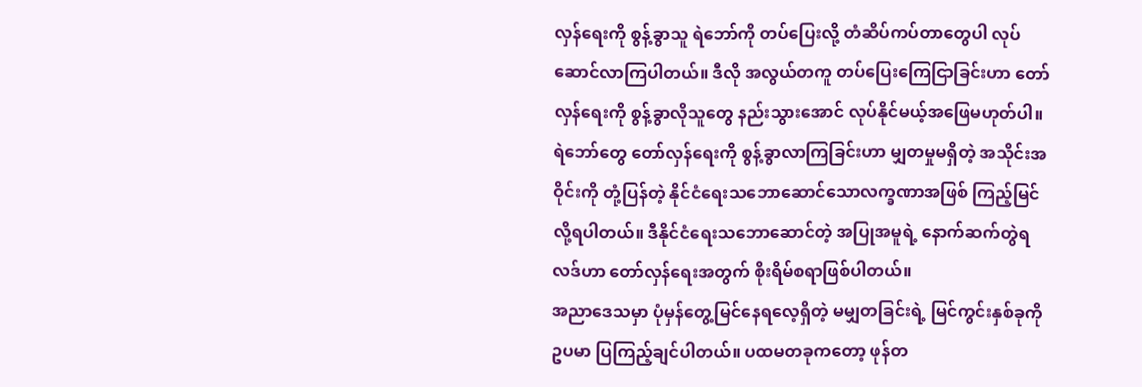လှန်ရေးကို စွန့်ခွာသူ ရဲဘော်ကို တပ်ပြေးလို့ တံဆိပ်ကပ်တာတွေပါ လုပ်ဆောင်လာကြပါတယ်။ ဒီလို အလွယ်တကူ တပ်ပြေးကြေငြာခြင်းဟာ တော်လှန်ရေးကို စွန့်ခွာလိုသူတွေ နည်းသွားအောင် လုပ်နိုင်မယ့်အဖြေမဟုတ်ပါ။ ရဲဘော်တွေ တော်လှန်ရေးကို စွန့်ခွာလာကြခြင်းဟာ မျှတမှုမရှိတဲ့ အသိုင်းအဝိုင်းကို တုံ့ပြန်တဲ့ နိုင်ငံရေးသဘောဆောင်သောလက္ခဏာအဖြစ် ကြည့်မြင်လို့ရပါတယ်။ ဒီနိုင်ငံရေးသဘောဆောင်တဲ့ အပြုအမူရဲ့ နောက်ဆက်တွဲရလဒ်ဟာ တော်လှန်ရေးအတွက် စိုးရိမ်စရာဖြစ်ပါတယ်။
အညာဒေသမှာ ပုံမှန်တွေ့မြင်နေရလေ့ရှိတဲ့ မမျှတခြင်းရဲ့ မြင်ကွင်းနှစ်ခုကို ဥပမာ ပြကြည့်ချင်ပါတယ်။ ပထမတခုကတော့ ဖုန်တ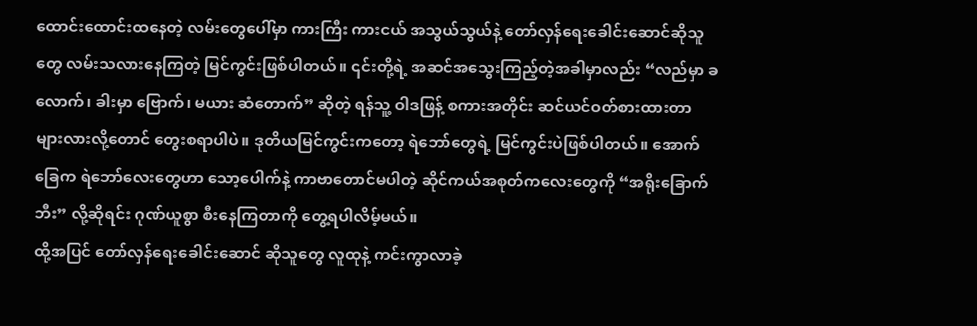ထောင်းထောင်းထနေတဲ့ လမ်းတွေပေါ်မှာ ကားကြီး ကားငယ် အသွယ်သွယ်နဲ့ တော်လှန်ရေးခေါင်းဆောင်ဆိုသူတွေ လမ်းသလားနေကြတဲ့ မြင်ကွင်းဖြစ်ပါတယ်။ ၎င်းတို့ရဲ့ အဆင်အသွေးကြည့်တဲ့အခါမှာလည်း “လည်မှာ ခလောက်၊ ခါးမှာ ဗြောက်၊ မယား ဆံတောက်” ဆိုတဲ့ ရန်သူ့ ဝါဒဖြန့် စကားအတိုင်း ဆင်ယင်ဝတ်စားထားတာများလားလို့တောင် တွေးစရာပါပဲ။ ဒုတိယမြင်ကွင်းကတော့ ရဲဘော်တွေရဲ့ မြင်ကွင်းပဲဖြစ်ပါတယ်။ အောက်ခြေက ရဲဘော်လေးတွေဟာ သော့ပေါက်နဲ့ ကာဗာတောင်မပါတဲ့ ဆိုင်ကယ်အစုတ်ကလေးတွေကို “အရိုးခြောက်ဘီး” လို့ဆိုရင်း ဂုဏ်ယူစွာ စီးနေကြတာကို တွေ့ရပါလိမ့်မယ်။
ထို့အပြင် တော်လှန်ရေးခေါင်းဆောင် ဆိုသူတွေ လူထုနဲ့ ကင်းကွာလာခဲ့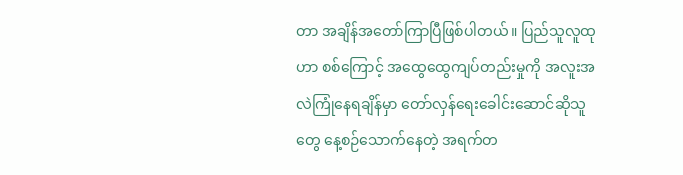တာ အချိန်အတော်ကြာပြီဖြစ်ပါတယ်။ ပြည်သူလူထုဟာ စစ်ကြောင့် အထွေထွေကျပ်တည်းမှုကို အလူးအလဲကြုံနေရချိန်မှာ တော်လှန်ရေးခေါင်းဆောင်ဆိုသူတွေ နေ့စဉ်သောက်နေတဲ့ အရက်တ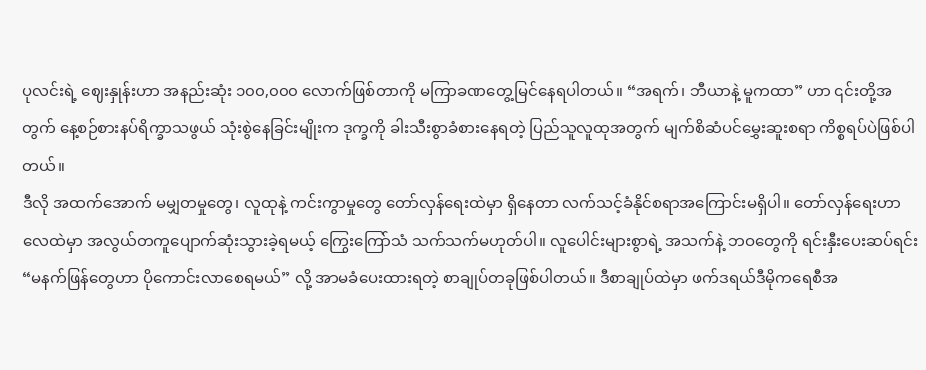ပုလင်းရဲ့ ဈေးနှုန်းဟာ အနည်းဆုံး ၁၀၀,၀၀၀ လောက်ဖြစ်တာကို မကြာခဏတွေ့မြင်နေရပါတယ်။ “အရက်၊ ဘီယာနဲ့ မူကထာ” ဟာ ၎င်းတို့အတွက် နေ့စဉ်စားနပ်ရိက္ခာသဖွယ် သုံးစွဲနေခြင်းမျိုးက ဒုက္ခကို ခါးသီးစွာခံစားနေရတဲ့ ပြည်သူလူထုအတွက် မျက်စိဆံပင်မွှေးဆူးစရာ ကိစ္စရပ်ပဲဖြစ်ပါတယ်။
ဒီလို အထက်အောက် မမျှတမှုတွေ၊ လူထုနဲ့ ကင်းကွာမှုတွေ တော်လှန်ရေးထဲမှာ ရှိနေတာ လက်သင့်ခံနိုင်စရာအကြောင်းမရှိပါ။ တော်လှန်ရေးဟာ လေထဲမှာ အလွယ်တကူပျောက်ဆုံးသွားခဲ့ရမယ့် ကြွေးကြော်သံ သက်သက်မဟုတ်ပါ။ လူပေါင်းများစွာရဲ့ အသက်နဲ့ ဘဝတွေကို ရင်းနှီးပေးဆပ်ရင်း “မနက်ဖြန်တွေဟာ ပိုကောင်းလာစေရမယ်” လို့ အာမခံပေးထားရတဲ့ စာချုပ်တခုဖြစ်ပါတယ်။ ဒီစာချုပ်ထဲမှာ ဖက်ဒရယ်ဒီမိုကရေစီအ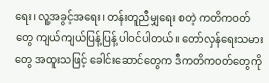ရေး၊ လူ့အခွင့်အရေး၊ တန်းတူညီမျှရေး စတဲ့ ကတိကဝတ်တွေ ကျယ်ကျယ်ပြန့်ပြန့် ပါဝင်ပါတယ်။ တော်လှန်ရေးသမားတွေ အထူးသဖြင့် ခေါင်းဆောင်တွေက ဒီကတိကဝတ်တွေကို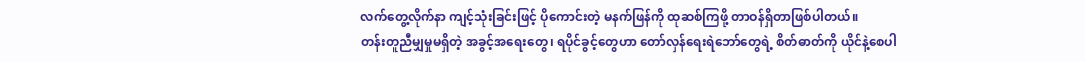လက်တွေ့လိုက်နာ ကျင့်သုံးခြင်းဖြင့် ပိုကောင်းတဲ့ မနက်ဖြန်ကို ထုဆစ်ကြဖို့ တာဝန်ရှိတာဖြစ်ပါတယ်။
တန်းတူညီမျှမှုမရှိတဲ့ အခွင့်အရေးတွေ၊ ရပိုင်ခွင့်တွေဟာ တော်လှန်ရေးရဲဘော်တွေရဲ့ စိတ်ဓာတ်ကို ယိုင်နဲ့စေပါ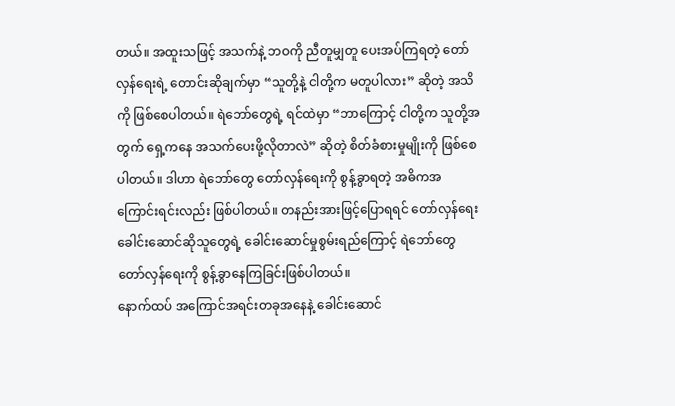တယ်။ အထူးသဖြင့် အသက်နဲ့ ဘဝကို ညီတူမျှတူ ပေးအပ်ကြရတဲ့ တော်လှန်ရေးရဲ့ တောင်းဆိုချက်မှာ “သူတို့နဲ့ ငါတို့က မတူပါလား” ဆိုတဲ့ အသိကို ဖြစ်စေပါတယ်။ ရဲဘော်တွေရဲ့ ရင်ထဲမှာ “ဘာကြောင့် ငါတို့က သူတို့အတွက် ရှေ့ကနေ အသက်ပေးဖို့လိုတာလဲ” ဆိုတဲ့ စိတ်ခံစားမှုမျိုးကို ဖြစ်စေပါတယ်။ ဒါဟာ ရဲဘော်တွေ တော်လှန်ရေးကို စွန့်ခွာရတဲ့ အဓိကအကြောင်းရင်းလည်း ဖြစ်ပါတယ်။ တနည်းအားဖြင့်ပြောရရင် တော်လှန်ရေးခေါင်းဆောင်ဆိုသူတွေရဲ့ ခေါင်းဆောင်မှုစွမ်းရည်ကြောင့် ရဲဘော်တွေ တော်လှန်ရေးကို စွန့်ခွာနေကြခြင်းဖြစ်ပါတယ်။
နောက်ထပ် အကြောင်အရင်းတခုအနေနဲ့ ခေါင်းဆောင်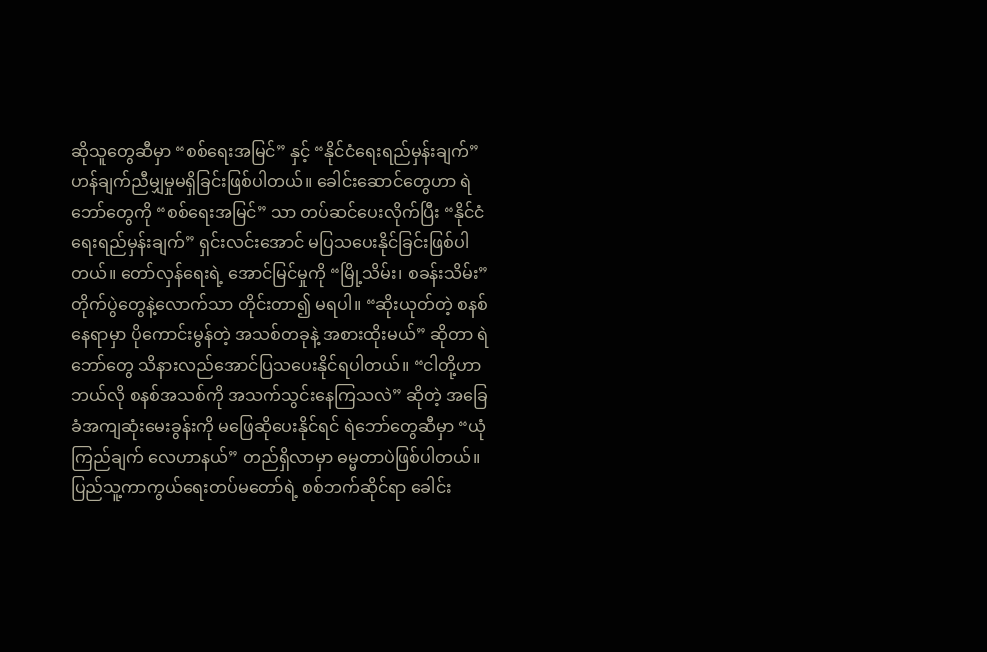ဆိုသူတွေဆီမှာ “စစ်ရေးအမြင်” နှင့် “နိုင်ငံရေးရည်မှန်းချက်” ဟန်ချက်ညီမျှမှုမရှိခြင်းဖြစ်ပါတယ်။ ခေါင်းဆောင်တွေဟာ ရဲဘော်တွေကို “စစ်ရေးအမြင်” သာ တပ်ဆင်ပေးလိုက်ပြီး “နိုင်ငံရေးရည်မှန်းချက်” ရှင်းလင်းအောင် မပြသပေးနိုင်ခြင်းဖြစ်ပါတယ်။ တော်လှန်ရေးရဲ့ အောင်မြင်မှုကို “မြို့သိမ်း၊ စခန်းသိမ်း” တိုက်ပွဲတွေနဲ့လောက်သာ တိုင်းတာ၍ မရပါ။ “ဆိုးယုတ်တဲ့ စနစ်နေရာမှာ ပိုကောင်းမွန်တဲ့ အသစ်တခုနဲ့ အစားထိုးမယ်” ဆိုတာ ရဲဘော်တွေ သိနားလည်အောင်ပြသပေးနိုင်ရပါတယ်။ “ငါတို့ဟာ ဘယ်လို စနစ်အသစ်ကို အသက်သွင်းနေကြသလဲ” ဆိုတဲ့ အခြေခံအကျဆုံးမေးခွန်းကို မဖြေဆိုပေးနိုင်ရင် ရဲဘော်တွေဆီမှာ “ယုံကြည်ချက် လေဟာနယ်” တည်ရှိလာမှာ ဓမ္မတာပဲဖြစ်ပါတယ်။
ပြည်သူ့ကာကွယ်ရေးတပ်မတော်ရဲ့ စစ်ဘက်ဆိုင်ရာ ခေါင်း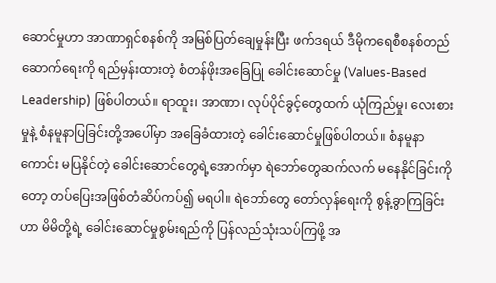ဆောင်မှုဟာ အာဏာရှင်စနစ်ကို အမြစ်ပြတ်ချေမှုန်းပြီး ဖက်ဒရယ် ဒီမိုကရေစီစနစ်တည်ဆောက်ရေးကို ရည်မှန်းထားတဲ့ စံတန်ဖိုးအခြေပြု ခေါင်းဆောင်မှု (Values-Based Leadership) ဖြစ်ပါတယ်။ ရာထူး၊ အာဏာ၊ လုပ်ပိုင်ခွင့်တွေထက် ယုံကြည်မှု၊ လေးစားမှုနဲ့ စံနမူနာပြခြင်းတို့အပေါ်မှာ အခြေခံထားတဲ့ ခေါင်းဆောင်မှုဖြစ်ပါတယ်။ စံနမူနာကောင်း မပြနိုင်တဲ့ ခေါင်းဆောင်တွေရဲ့အောက်မှာ ရဲဘော်တွေဆက်လက် မနေနိုင်ခြင်းကိုတော့ တပ်ပြေးအဖြစ်တံဆိပ်ကပ်၍ မရပါ။ ရဲဘော်တွေ တော်လှန်ရေးကို စွန့်ခွာကြခြင်းဟာ မိမိတို့ရဲ့ ခေါင်းဆောင်မှုစွမ်းရည်ကို ပြန်လည်သုံးသပ်ကြဖို့ အ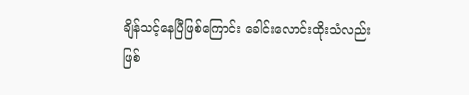ချိန်သင့်နေပြီဖြစ်ကြောင်း ခေါင်းလောင်းထိုးသံလည်း ဖြစ်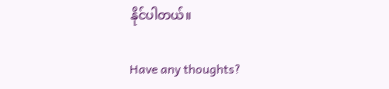နိုင်ပါတယ်။

Have any thoughts?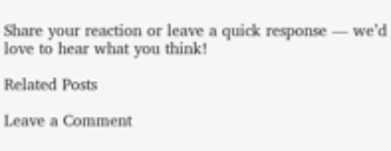Share your reaction or leave a quick response — we’d love to hear what you think!

Related Posts

Leave a Comment